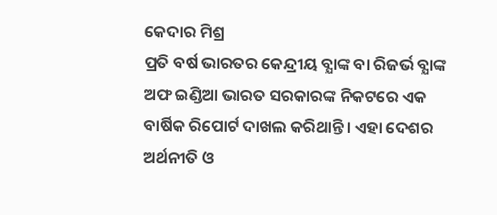କେଦାର ମିଶ୍ର
ପ୍ରତି ବର୍ଷ ଭାରତର କେନ୍ଦ୍ରୀୟ ବ୍ଯାଙ୍କ ବା ରିଜର୍ଭ ବ୍ଯାଙ୍କ ଅଫ ଇଣ୍ଡିଆ ଭାରତ ସରକାରଙ୍କ ନିକଟରେ ଏକ ବାର୍ଷିକ ରିପୋର୍ଟ ଦାଖଲ କରିଥାନ୍ତି। ଏହା ଦେଶର ଅର୍ଥନୀତି ଓ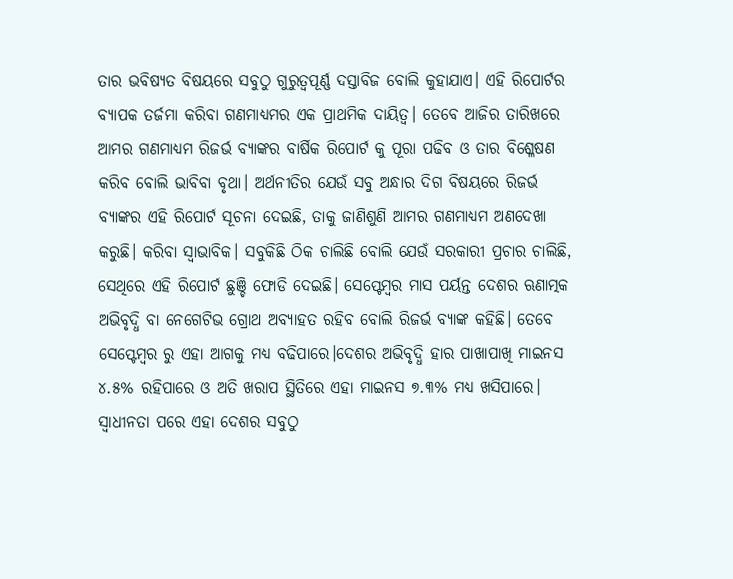ତାର ଭବିଷ୍ୟତ ବିଷୟରେ ସବୁଠୁ ଗୁରୁତ୍ୱପୂର୍ଣ୍ଣ ଦସ୍ତାବିଜ ବୋଲି କୁହାଯାଏ। ଏହି ରିପୋର୍ଟର ବ୍ୟାପକ ତର୍ଜମା କରିବା ଗଣମାଧ୍ୟମର ଏକ ପ୍ରାଥମିକ ଦାୟିତ୍ଵ। ତେବେ ଆଜିର ତାରିଖରେ ଆମର ଗଣମାଧ୍ୟମ ରିଜର୍ଭ ବ୍ୟାଙ୍କର ବାର୍ଷିକ ରିପୋର୍ଟ କୁ ପୂରା ପଢିବ ଓ ତାର ବିଶ୍ଳେଷଣ କରିବ ବୋଲି ଭାବିବା ବୃଥା। ଅର୍ଥନୀତିର ଯେଉଁ ସବୁ ଅନ୍ଧାର ଦିଗ ବିଷୟରେ ରିଜର୍ଭ ବ୍ୟାଙ୍କର ଏହି ରିପୋର୍ଟ ସୂଚନା ଦେଇଛି, ତାକୁ ଜାଣିଶୁଣି ଆମର ଗଣମାଧ୍ୟମ ଅଣଦେଖା କରୁଛି। କରିବା ସ୍ଵାଭାବିକ। ସବୁକିଛି ଠିକ ଚାଲିଛି ବୋଲି ଯେଉଁ ସରକାରୀ ପ୍ରଚାର ଚାଲିଛି, ସେଥିରେ ଏହି ରିପୋର୍ଟ ଛୁଞ୍ଚି ଫୋଡି ଦେଇଛି। ସେପ୍ଟେମ୍ବର ମାସ ପର୍ୟନ୍ତ ଦେଶର ଋଣାତ୍ମକ ଅଭିବୃଦ୍ଧି ବା ନେଗେଟିଭ ଗ୍ରୋଥ ଅବ୍ଯାହତ ରହିବ ବୋଲି ରିଜର୍ଭ ବ୍ଯାଙ୍କ କହିଛି। ତେବେ ସେପ୍ଟେମ୍ବର ରୁ ଏହା ଆଗକୁ ମଧ୍ୟ ବଢିପାରେ।ଦେଶର ଅଭିବୃଦ୍ଧି ହାର ପାଖାପାଖି ମାଇନସ ୪.୫% ରହିପାରେ ଓ ଅତି ଖରାପ ସ୍ଥିତିରେ ଏହା ମାଇନସ ୭.୩% ମଧ୍ୟ ଖସିପାରେ। ସ୍ଵାଧୀନତା ପରେ ଏହା ଦେଶର ସବୁଠୁ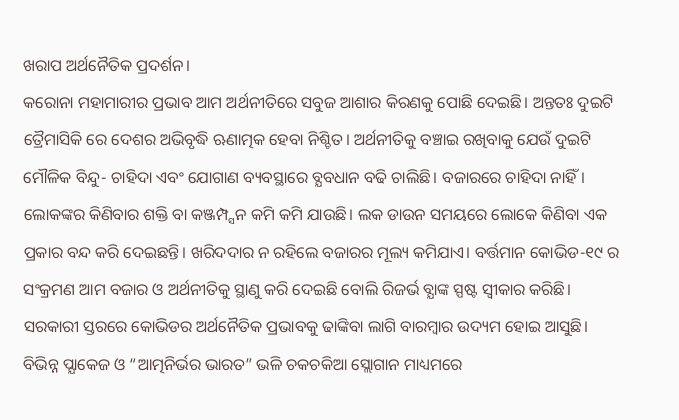ଖରାପ ଅର୍ଥନୈତିକ ପ୍ରଦର୍ଶନ।
କରୋନା ମହାମାରୀର ପ୍ରଭାବ ଆମ ଅର୍ଥନୀତିରେ ସବୁଜ ଆଶାର କିରଣକୁ ପୋଛି ଦେଇଛି। ଅନ୍ତତଃ ଦୁଇଟି ତ୍ରୈମାସିକି ରେ ଦେଶର ଅଭିବୃଦ୍ଧି ଋଣାତ୍ମକ ହେବା ନିଶ୍ଚିତ। ଅର୍ଥନୀତିକୁ ବଞ୍ଚାଇ ରଖିବାକୁ ଯେଉଁ ଦୁଇଟି ମୌଳିକ ବିନ୍ଦୁ- ଚାହିଦା ଏବଂ ଯୋଗାଣ ବ୍ୟବସ୍ଥାରେ ବ୍ଯବଧାନ ବଢି ଚାଲିଛି। ବଜାରରେ ଚାହିଦା ନାହିଁ। ଲୋକଙ୍କର କିଣିବାର ଶକ୍ତି ବା କଞ୍ଜମ୍ପ୍ସନ କମି କମି ଯାଉଛି। ଲକ ଡାଉନ ସମୟରେ ଲୋକେ କିଣିବା ଏକ ପ୍ରକାର ବନ୍ଦ କରି ଦେଇଛନ୍ତି। ଖରିଦଦାର ନ ରହିଲେ ବଜାରର ମୂଲ୍ୟ କମିଯାଏ। ବର୍ତ୍ତମାନ କୋଭିଡ-୧୯ ର ସଂକ୍ରମଣ ଆମ ବଜାର ଓ ଅର୍ଥନୀତିକୁ ସ୍ଥାଣୁ କରି ଦେଇଛି ବୋଲି ରିଜର୍ଭ ବ୍ଯାଙ୍କ ସ୍ପଷ୍ଟ ସ୍ଵୀକାର କରିଛି।
ସରକାରୀ ସ୍ତରରେ କୋଭିଡର ଅର୍ଥନୈତିକ ପ୍ରଭାବକୁ ଢାଙ୍କିବା ଲାଗି ବାରମ୍ବାର ଉଦ୍ୟମ ହୋଇ ଆସୁଛି। ବିଭିନ୍ନ ପ୍ଯାକେଜ ଓ “ଆତ୍ମନିର୍ଭର ଭାରତ” ଭଳି ଚକଚକିଆ ସ୍ଲୋଗାନ ମାଧ୍ୟମରେ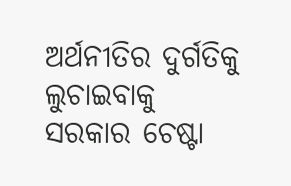ଅର୍ଥନୀତିର ଦୁର୍ଗତିକୁ ଲୁଚାଇବାକୁ ସରକାର ଚେଷ୍ଟା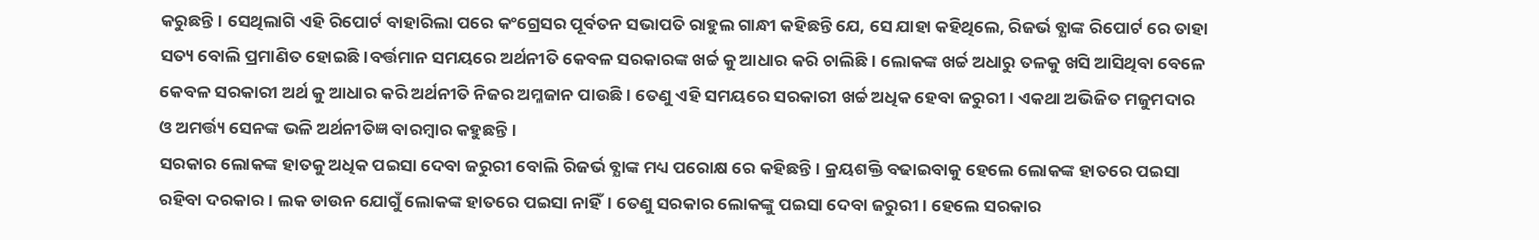କରୁଛନ୍ତି। ସେଥିଲାଗି ଏହି ରିପୋର୍ଟ ବାହାରିଲା ପରେ କଂଗ୍ରେସର ପୂର୍ବତନ ସଭାପତି ରାହୁଲ ଗାନ୍ଧୀ କହିଛନ୍ତି ଯେ, ସେ ଯାହା କହିଥିଲେ, ରିଜର୍ଭ ବ୍ଯାଙ୍କ ରିପୋର୍ଟ ରେ ତାହା ସତ୍ୟ ବୋଲି ପ୍ରମାଣିତ ହୋଇଛି।ବର୍ତ୍ତମାନ ସମୟରେ ଅର୍ଥନୀତି କେବଳ ସରକାରଙ୍କ ଖର୍ଚ୍ଚ କୁ ଆଧାର କରି ଚାଲିଛି। ଲୋକଙ୍କ ଖର୍ଚ୍ଚ ଅଧାରୁ ତଳକୁ ଖସି ଆସିଥିବା ବେଳେ କେବଳ ସରକାରୀ ଅର୍ଥ କୁ ଆଧାର କରି ଅର୍ଥନୀତି ନିଜର ଅମ୍ଳଜାନ ପାଉଛି। ତେଣୁ ଏହି ସମୟରେ ସରକାରୀ ଖର୍ଚ୍ଚ ଅଧିକ ହେବା ଜରୁରୀ। ଏକଥା ଅଭିଜିତ ମଜୁମଦାର ଓ ଅମର୍ତ୍ତ୍ୟ ସେନଙ୍କ ଭଳି ଅର୍ଥନୀତିଜ୍ଞ ବାରମ୍ବାର କହୁଛନ୍ତି।
ସରକାର ଲୋକଙ୍କ ହାତକୁ ଅଧିକ ପଇସା ଦେବା ଜରୁରୀ ବୋଲି ରିଜର୍ଭ ବ୍ଯାଙ୍କ ମଧ୍ୟ ପରୋକ୍ଷ ରେ କହିଛନ୍ତି। କ୍ରୟଶକ୍ତି ବଢାଇବାକୁ ହେଲେ ଲୋକଙ୍କ ହାତରେ ପଇସା ରହିବା ଦରକାର। ଲକ ଡାଉନ ଯୋଗୁଁ ଲୋକଙ୍କ ହାତରେ ପଇସା ନାହିଁ। ତେଣୁ ସରକାର ଲୋକଙ୍କୁ ପଇସା ଦେବା ଜରୁରୀ। ହେଲେ ସରକାର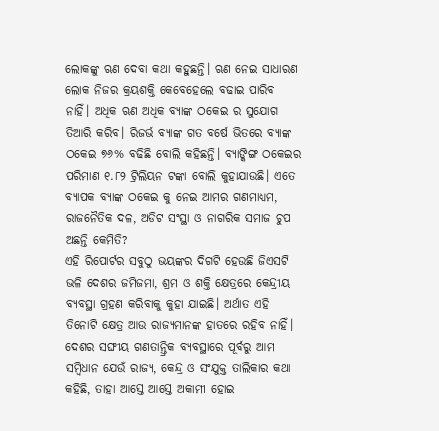ଲୋକଙ୍କୁ ଋଣ ଦେବା କଥା କହୁଛନ୍ତି। ଋଣ ନେଇ ସାଧାରଣ ଲୋକ ନିଜର କ୍ରୟଶକ୍ତି କେବେହେଲେ ବଢାଇ ପାରିବ ନାହିଁ। ଅଧିକ ଋଣ ଅଧିକ ବ୍ଯାଙ୍କ ଠକେଇ ର ସୁଯୋଗ ତିଆରି କରିବ। ରିଜର୍ଭ ବ୍ଯାଙ୍କ ଗତ ବର୍ଷେ ଭିତରେ ବ୍ଯାଙ୍କ ଠକେଇ ୭୬% ବଢିଛି ବୋଲି କହିଛନ୍ତି। ବ୍ୟାଙ୍କିଙ୍ଗ ଠକେଇର ପରିମାଣ ୧.୮୨ ଟ୍ରିଲିୟନ ଟଙ୍କା ବୋଲି କୁହାଯାଉଛି। ଏତେ ବ୍ୟାପକ ବ୍ଯାଙ୍କ ଠକେଇ କୁ ନେଇ ଆମର ଗଣମାଧ୍ୟମ, ରାଜନୈତିକ ଦଳ, ଅଡିଟ ସଂସ୍ଥା ଓ ନାଗରିକ ସମାଜ ଚୁପ ଅଛନ୍ତି କେମିତି?
ଏହି ରିପୋର୍ଟର ସବୁଠୁ ଭୟଙ୍କର ଦିଗଟି ହେଉଛି ଜିଏସଟି ଭଳି ଦେଶର ଜମିଜମା, ଶ୍ରମ ଓ ଶକ୍ତି କ୍ଷେତ୍ରରେ କେନ୍ଦ୍ରୀୟ ବ୍ୟବସ୍ଥା ଗ୍ରହଣ କରିବାକୁ କୁହା ଯାଇଛି। ଅର୍ଥାତ ଏହି ତିନୋଟି କ୍ଷେତ୍ର ଆଉ ରାଜ୍ଯମାନଙ୍କ ହାତରେ ରହିବ ନାହିଁ। ଦେଶର ସଙ୍ଘୀୟ ଗଣତାନ୍ତ୍ରିକ ବ୍ୟବସ୍ଥାରେ ପୂର୍ବରୁ ଆମ ସମ୍ବିଧାନ ଯେଉଁ ରାଜ୍ୟ, କେନ୍ଦ୍ର ଓ ସଂଯୁକ୍ତ ତାଲିକାର କଥା କହିଛି, ତାହା ଆସ୍ତେ ଆସ୍ତେ ଅକାମୀ ହୋଇ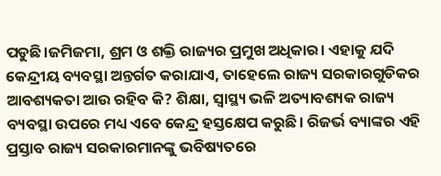ପଡୁଛି।ଜମିଜମା, ଶ୍ରମ ଓ ଶକ୍ତି ରାଜ୍ୟର ପ୍ରମୁଖ ଅଧିକାର। ଏହାକୁ ଯଦି କେନ୍ଦ୍ରୀୟ ବ୍ୟବସ୍ଥା ଅନ୍ତର୍ଗତ କରାଯାଏ, ତାହେଲେ ରାଜ୍ୟ ସରକାରଗୁଡିକର ଆବଶ୍ୟକତା ଆଉ ରହିବ କି? ଶିକ୍ଷା, ସ୍ୱାସ୍ଥ୍ୟ ଭଳି ଅତ୍ୟାବଶ୍ୟକ ରାଜ୍ୟ ବ୍ୟବସ୍ଥା ଉପରେ ମଧ୍ୟ ଏବେ କେନ୍ଦ୍ର ହସ୍ତକ୍ଷେପ କରୁଛି। ରିଜର୍ଭ ବ୍ୟାଙ୍କର ଏହି ପ୍ରସ୍ତାବ ରାଜ୍ୟ ସରକାରମାନଙ୍କୁ ଭବିଷ୍ୟତରେ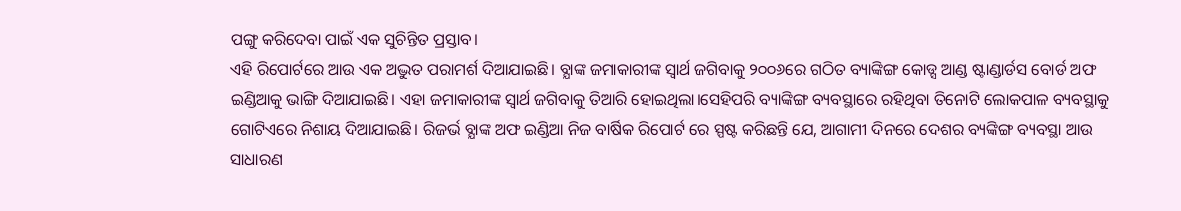ପଙ୍ଗୁ କରିଦେବା ପାଇଁ ଏକ ସୁଚିନ୍ତିତ ପ୍ରସ୍ତାବ।
ଏହି ରିପୋର୍ଟରେ ଆଉ ଏକ ଅଦ୍ଭୁତ ପରାମର୍ଶ ଦିଆଯାଇଛି। ବ୍ଯାଙ୍କ ଜମାକାରୀଙ୍କ ସ୍ଵାର୍ଥ ଜଗିବାକୁ ୨୦୦୬ରେ ଗଠିତ ବ୍ୟାଙ୍କିଙ୍ଗ କୋଡ୍ସ ଆଣ୍ଡ ଷ୍ଟାଣ୍ଡାର୍ଡସ ବୋର୍ଡ ଅଫ ଇଣ୍ଡିଆକୁ ଭାଙ୍ଗି ଦିଆଯାଇଛି। ଏହା ଜମାକାରୀଙ୍କ ସ୍ଵାର୍ଥ ଜଗିବାକୁ ତିଆରି ହୋଇଥିଲା।ସେହିପରି ବ୍ୟାଙ୍କିଙ୍ଗ ବ୍ୟବସ୍ଥାରେ ରହିଥିବା ତିନୋଟି ଲୋକପାଳ ବ୍ୟବସ୍ଥାକୁ ଗୋଟିଏରେ ନିଶାୟ ଦିଆଯାଇଛି। ରିଜର୍ଭ ବ୍ଯାଙ୍କ ଅଫ ଇଣ୍ଡିଆ ନିଜ ବାର୍ଷିକ ରିପୋର୍ଟ ରେ ସ୍ପଷ୍ଟ କରିଛନ୍ତି ଯେ, ଆଗାମୀ ଦିନରେ ଦେଶର ବ୍ୟଙ୍କିଙ୍ଗ ବ୍ୟବସ୍ଥା ଆଉ ସାଧାରଣ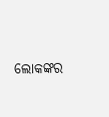ଲୋକଙ୍କର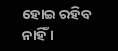ହୋଇ ରହିବ ନାହିଁ ।